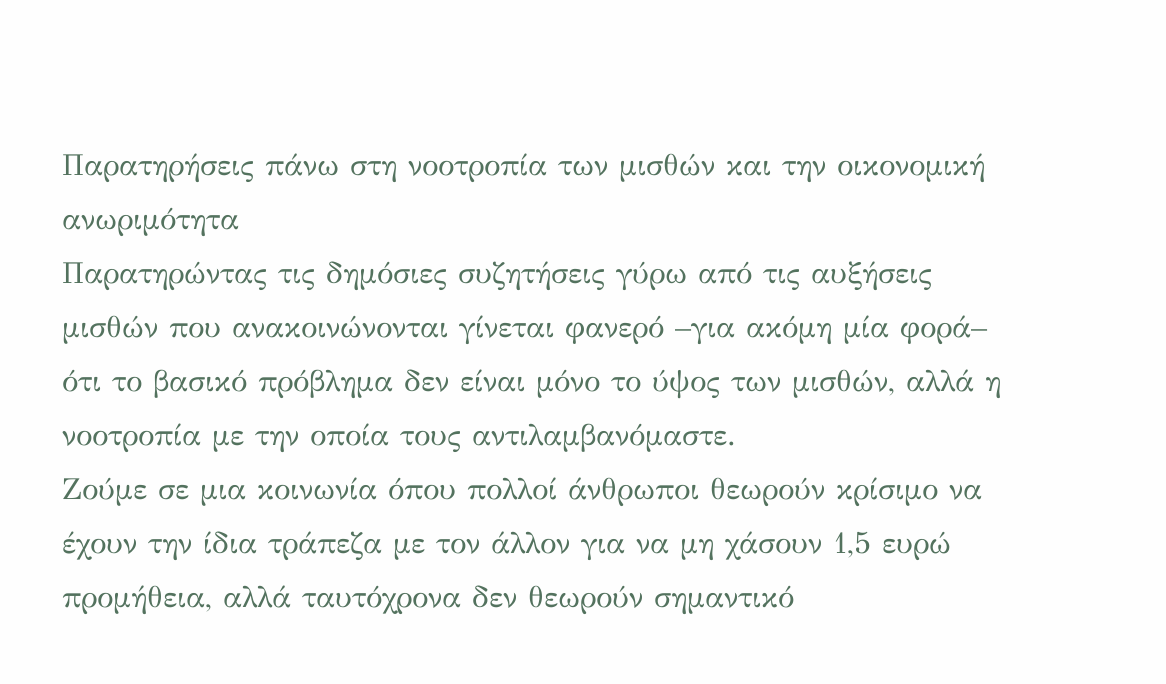Παρατηρήσεις πάνω στη νοοτροπία των μισθών και την οικονομική ανωριμότητα
Παρατηρώντας τις δημόσιες συζητήσεις γύρω από τις αυξήσεις μισθών που ανακοινώνονται γίνεται φανερό –για ακόμη μία φορά– ότι το βασικό πρόβλημα δεν είναι μόνο το ύψος των μισθών, αλλά η νοοτροπία με την οποία τους αντιλαμβανόμαστε.
Ζούμε σε μια κοινωνία όπου πολλοί άνθρωποι θεωρούν κρίσιμο να έχουν την ίδια τράπεζα με τον άλλον για να μη χάσουν 1,5 ευρώ προμήθεια, αλλά ταυτόχρονα δεν θεωρούν σημαντικό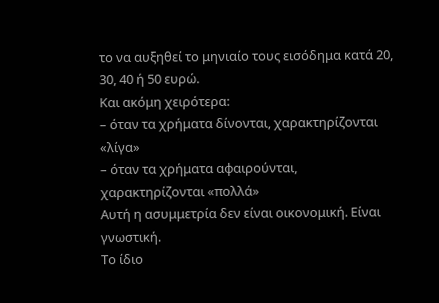το να αυξηθεί το μηνιαίο τους εισόδημα κατά 20, 30, 40 ή 50 ευρώ.
Και ακόμη χειρότερα:
– όταν τα χρήματα δίνονται, χαρακτηρίζονται «λίγα»
– όταν τα χρήματα αφαιρούνται, χαρακτηρίζονται «πολλά»
Αυτή η ασυμμετρία δεν είναι οικονομική. Είναι γνωστική.
Το ίδιο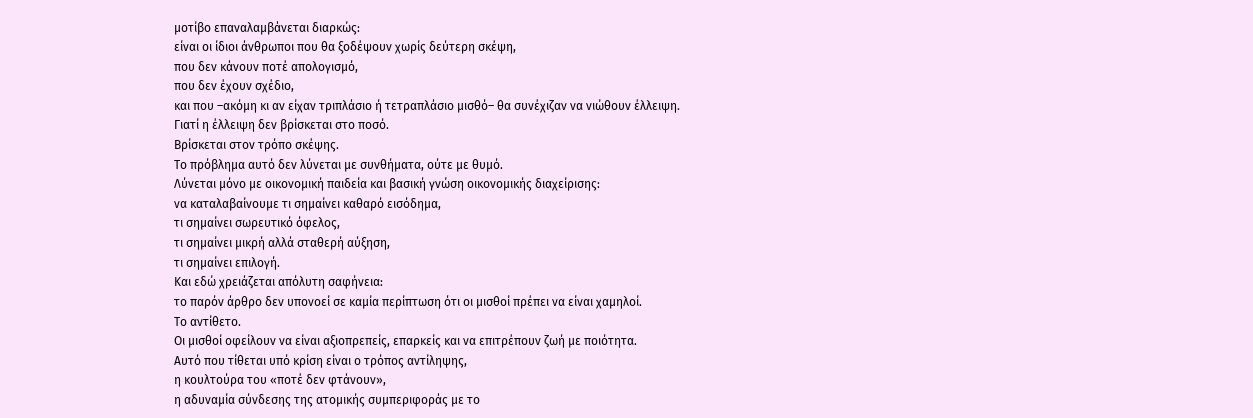μοτίβο επαναλαμβάνεται διαρκώς:
είναι οι ίδιοι άνθρωποι που θα ξοδέψουν χωρίς δεύτερη σκέψη,
που δεν κάνουν ποτέ απολογισμό,
που δεν έχουν σχέδιο,
και που –ακόμη κι αν είχαν τριπλάσιο ή τετραπλάσιο μισθό– θα συνέχιζαν να νιώθουν έλλειψη.
Γιατί η έλλειψη δεν βρίσκεται στο ποσό.
Βρίσκεται στον τρόπο σκέψης.
Το πρόβλημα αυτό δεν λύνεται με συνθήματα, ούτε με θυμό.
Λύνεται μόνο με οικονομική παιδεία και βασική γνώση οικονομικής διαχείρισης:
να καταλαβαίνουμε τι σημαίνει καθαρό εισόδημα,
τι σημαίνει σωρευτικό όφελος,
τι σημαίνει μικρή αλλά σταθερή αύξηση,
τι σημαίνει επιλογή.
Και εδώ χρειάζεται απόλυτη σαφήνεια:
το παρόν άρθρο δεν υπονοεί σε καμία περίπτωση ότι οι μισθοί πρέπει να είναι χαμηλοί.
Το αντίθετο.
Οι μισθοί οφείλουν να είναι αξιοπρεπείς, επαρκείς και να επιτρέπουν ζωή με ποιότητα.
Αυτό που τίθεται υπό κρίση είναι ο τρόπος αντίληψης,
η κουλτούρα του «ποτέ δεν φτάνουν»,
η αδυναμία σύνδεσης της ατομικής συμπεριφοράς με το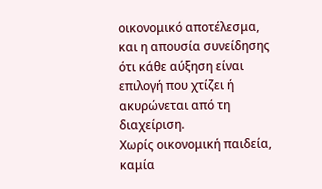οικονομικό αποτέλεσμα,
και η απουσία συνείδησης ότι κάθε αύξηση είναι επιλογή που χτίζει ή ακυρώνεται από τη διαχείριση.
Χωρίς οικονομική παιδεία, καμία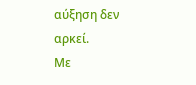αύξηση δεν αρκεί.
Με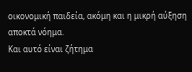οικονομική παιδεία, ακόμη και η μικρή αύξηση αποκτά νόημα.
Και αυτό είναι ζήτημα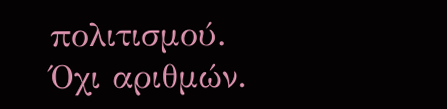πολιτισμού.
Όχι αριθμών.